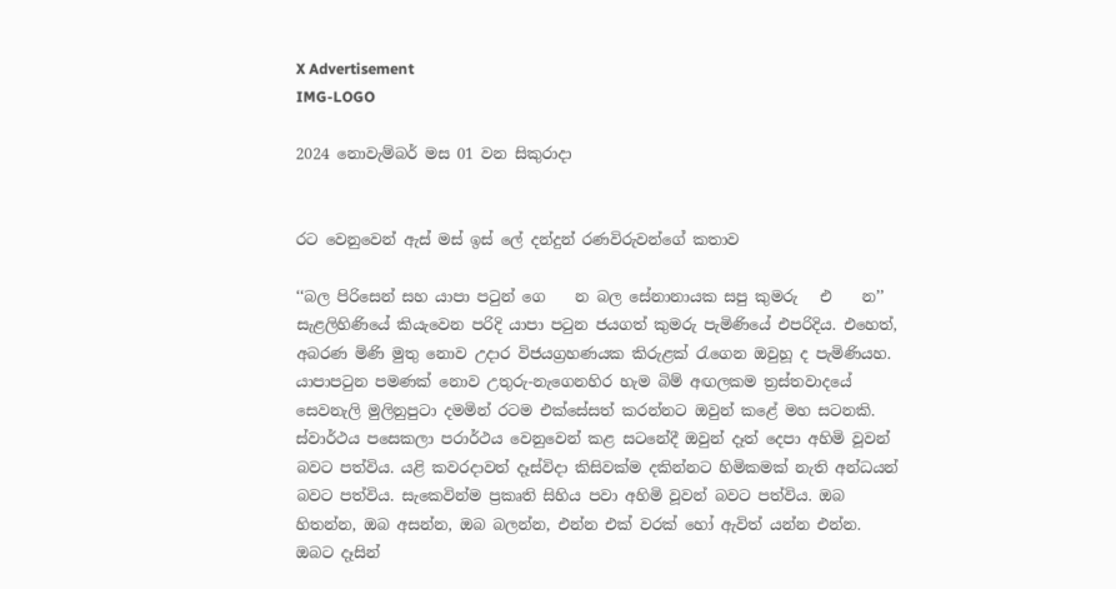X Advertisement
IMG-LOGO

2024 නොවැම්බර් මස 01 වන සිකුරාදා


රට වෙනුවෙන් ඇස් මස් ඉස් ලේ දන්දුන් රණවිරුවන්ගේ කතාව

‘‘බල පිරිසෙන් සහ යාපා පටුන් ගෙ    න බල සේනානායක සපු කුමරු   එ    න’’ සැළලිහිණියේ කියැවෙන පරිදි යාපා පටුන ජයගත් කුමරු පැමිණියේ එපරිදිය. එහෙත්, අබරණ මිණි මුතු නොව උදාර විජයග්‍රහණයක කිරුළක් රැගෙන ඔවුහූ ද පැමිණියහ. යාපාපටුන පමණක් නොව උතුරු-නැගෙනහිර හැම බිම් අඟලකම ත්‍රස්තවාදයේ සෙවනැලි මුලිනුපුටා දමමින් රටම එක්සේසත් කරන්නට ඔවුන් කළේ මහ සටනකි. ස්වාර්ථය පසෙකලා පරාර්ථය වෙනුවෙන් කළ සටනේදී ඔවුන් දෑත් දෙපා අහිමි වූවන් බවට පත්විය. යළි කවරදාවත් දෑස්විදා කිසිවක්ම දකින්නට හිමිකමක් නැති අන්ධයන් බවට පත්විය. සැකෙවින්ම ප්‍රකෘති සිහිය පවා අහිමි වූවන් බවට පත්විය. ඔබ හිතන්න, ඔබ අසන්න, ඔබ බලන්න, එන්න එක් වරක් හෝ ඇවිත් යන්න එන්න. ඔබට දෑසින්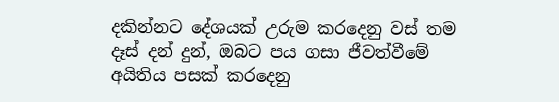දකින්නට දේශයක් උරුම කරදෙනු වස් තම දෑස් දන් දුන්, ඔබට පය ගසා ජීවත්වීමේ අයිතිය පසක් කරදෙනු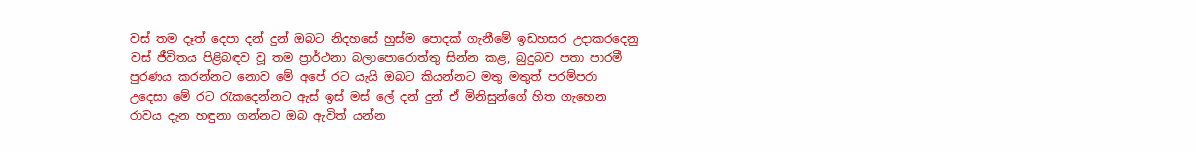වස් තම දෑත් දෙපා දන් දුන් ඔබට නිදහසේ හුස්ම පොදක් ගැනීමේ ඉඩහසර උදාකරදෙනු වස් ජීවිතය පිළිබඳව වූ තම ප්‍රාර්ථනා බලාපොරොත්තු සින්න කළ, බුදුබව පතා පාරමී පුරණය කරන්නට නොව මේ අපේ රට යැයි ඔබට කියන්නට මතු මතුත් පරම්පරා උදෙසා මේ රට රැකදෙන්නට ඇස් ඉස් මස් ලේ දන් දුන් ඒ මිනිසුන්ගේ හිත ගැහෙන රාවය දැන හඳුනා ගන්නට ඔබ ඇවිත් යන්න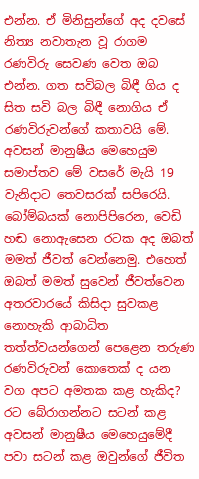එන්න. ඒ මිනිසුන්ගේ අද දවසේ නිත්‍ය නවාතැන වූ රාගම රණවිරු සෙවණ වෙත ඔබ එන්න. ගත සවිබල බිඳී ගිය ද සිත සවි බල බිඳී නොගිය ඒ රණවිරුවන්ගේ කතාවයි මේ. අවසන් මානුෂීය මෙහෙයුම සමාප්තව මේ වසරේ මැයි 19 වැනිදාට තෙවසරක් සපිරෙයි. බෝම්බයක් නොපිපිරෙන, වෙඩි හඬ නොඇසෙන රටක අද ඔබත් මමත් ජීවත් වෙන්නෙමු. එහෙත් ඔබත් මමත් සුවෙන් ජීවත්වෙන අතරවාරයේ කිසිදා සුවකළ නොහැකි ආබාධිත තත්ත්වයන්ගෙන් පෙළෙන තරුණ රණවිරුවන් කොතෙක් ද යන වග අපට අමතක කළ හැකිද? රට බේරාගන්නට සටන් කළ අවසන් මානුෂීය මෙහෙයුමේදී පවා සටන් කළ ඔවුන්ගේ ජීවිත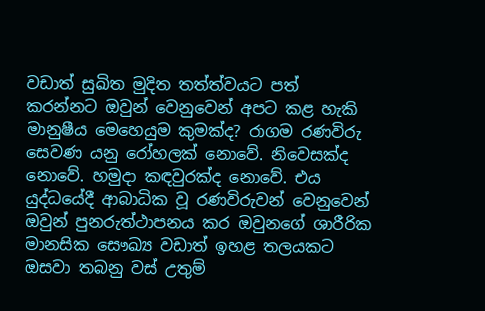වඩාත් සුඛිත මුදිත තත්ත්වයට පත් කරන්නට ඔවුන් වෙනුවෙන් අපට කළ හැකි මානුෂීය මෙහෙයුම කුමක්ද? රාගම රණවිරු සෙවණ යනු රෝහලක් නොවේ. නිවෙසක්ද නොවේ. හමුදා කඳවුරක්ද නොවේ. එය යුද්ධයේදී ආබාධික වූ රණවිරුවන් වෙනුවෙන් ඔවුන් පුනරුත්ථාපනය කර ඔවුනගේ ශාරීරික මානසික සෞඛ්‍ය වඩාත් ඉහළ තලයකට ඔසවා තබනු වස් උතුම්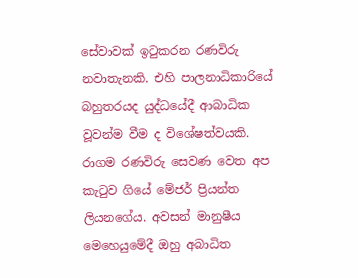සේවාවක් ඉටුකරන රණවිරු නවාතැනකි. එහි පාලනාධිකාරියේ බහුතරයද යුද්ධයේදී ආබාධික වූවන්ම වීම ද විශේෂත්වයකි. රාගම රණවිරු සෙවණ වෙත අප කැටුව ගියේ මේජර් ප්‍රියන්ත ලියනගේය. අවසන් මානුෂීය මෙහෙයුමේදී ඔහු අබාධිත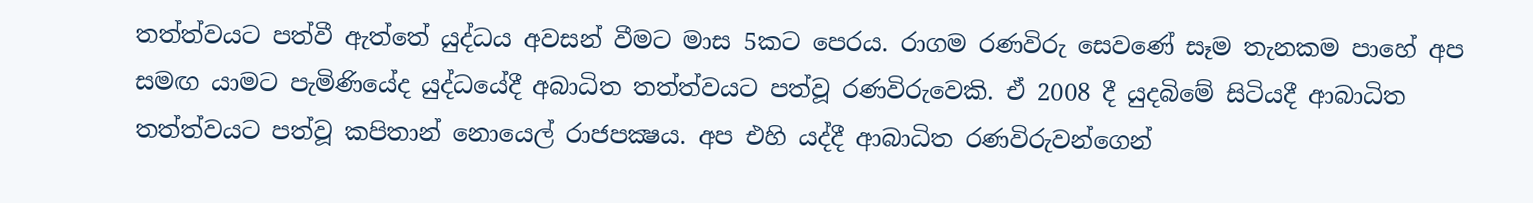තත්ත්වයට පත්වී ඇත්තේ යුද්ධය අවසන් වීමට මාස 5කට පෙරය. රාගම රණවිරු සෙවණේ සෑම තැනකම පාහේ අප සමඟ යාමට පැමිණියේද යුද්ධයේදී අබාධිත තත්ත්වයට පත්වූ රණවිරුවෙකි. ඒ 2008 දී යුදබිමේ සිටියදී ආබාධිත තත්ත්වයට පත්වූ කපිතාන් නොයෙල් රාජපක්‍ෂය. අප එහි යද්දී ආබාධිත රණවිරුවන්ගෙන්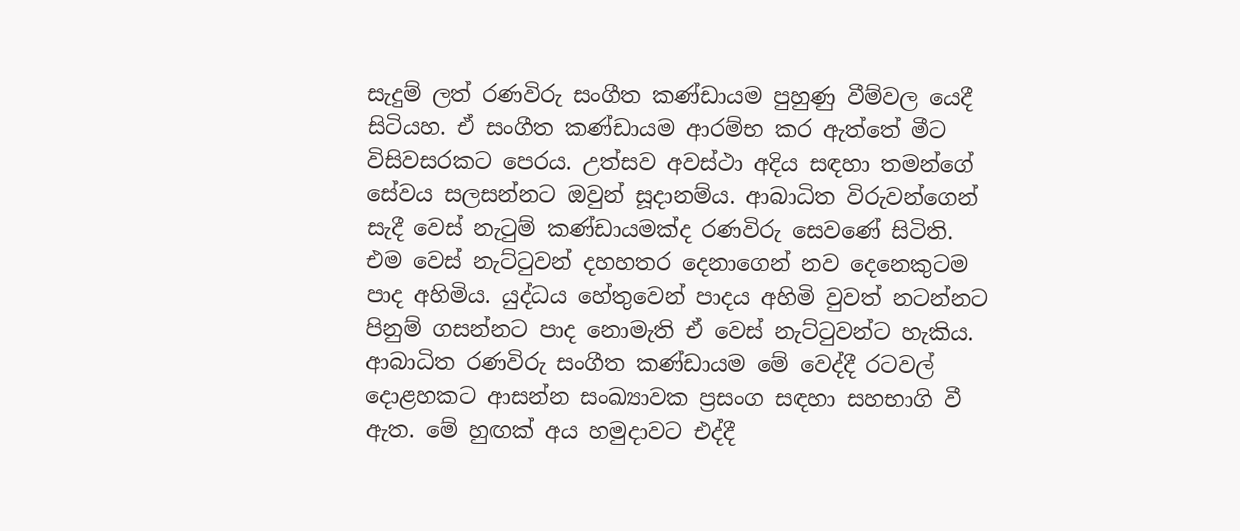සැදුම් ලත් රණවිරු සංගීත කණ්ඩායම පුහුණු වීම්වල යෙදී සිටියහ. ඒ සංගීත කණ්ඩායම ආරම්භ කර ඇත්තේ මීට විසිවසරකට පෙරය. උත්සව අවස්ථා අදිය සඳහා තමන්ගේ සේවය සලසන්නට ඔවුන් සූදානම්ය. ආබාධිත විරුවන්ගෙන් සැදී වෙස් නැටුම් කණ්ඩායමක්ද රණවිරු සෙවණේ සිටිති. එම වෙස් නැට්ටුවන් දහහතර දෙනාගෙන් නව දෙනෙකුටම පාද අහිමිය. යුද්ධය හේතුවෙන් පාදය අහිමි වුවත් නටන්නට පිනුම් ගසන්නට පාද නොමැති ඒ වෙස් නැට්ටුවන්ට හැකිය. ආබාධිත රණවිරු සංගීත කණ්ඩායම මේ වෙද්දී රටවල් දොළහකට ආසන්න සංඛ්‍යාවක ප්‍රසංග සඳහා සහභාගි වී ඇත. මේ හුඟක් අය හමුදාවට එද්දී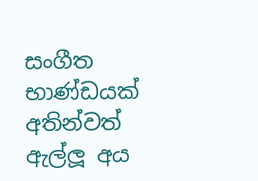සංගීත භාණ්ඩයක් අතින්වත් ඇල්ලූ අය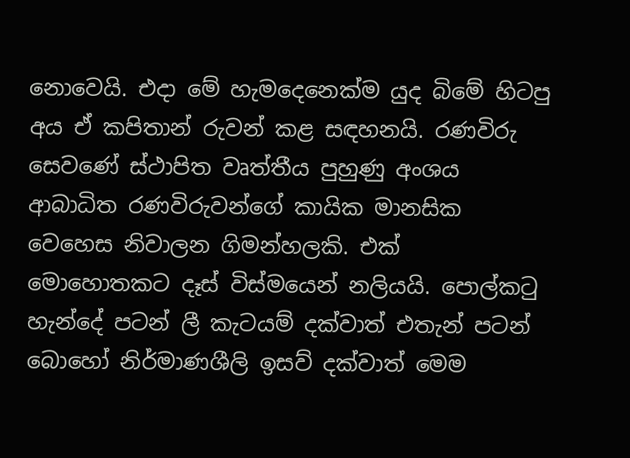නොවෙයි. එදා මේ හැමදෙනෙක්ම යුද බිමේ හිටපු අය ඒ කපිතාන් රුවන් කළ සඳහනයි. රණවිරු සෙවණේ ස්ථාපිත වෘත්තීය පුහුණු අංශය ආබාධිත රණවිරුවන්ගේ කායික මානසික වෙහෙස නිවාලන ගිමන්හලකි. එක් මොහොතකට දෑස් විස්මයෙන් නලියයි. පොල්කටු හැන්දේ පටන් ලී කැටයම් දක්වාත් එතැන් පටන් බොහෝ නිර්මාණශීලි ඉසව් දක්වාත් මෙම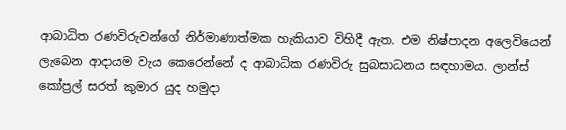ආබාධිත රණවිරුවන්ගේ නිර්මාණාත්මක හැකියාව විහිදී ඇත. එම නිෂ්පාදන අලෙවියෙන් ලැබෙන ආදායම වැය කෙරෙන්නේ ද ආබාධික රණවිරු සුබසාධනය සඳහාමය. ලාන්ස් කෝප්‍රල් සරත් කුමාර යුද හමුදා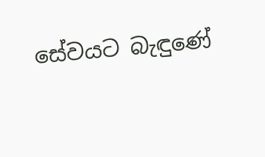සේවයට බැඳුණේ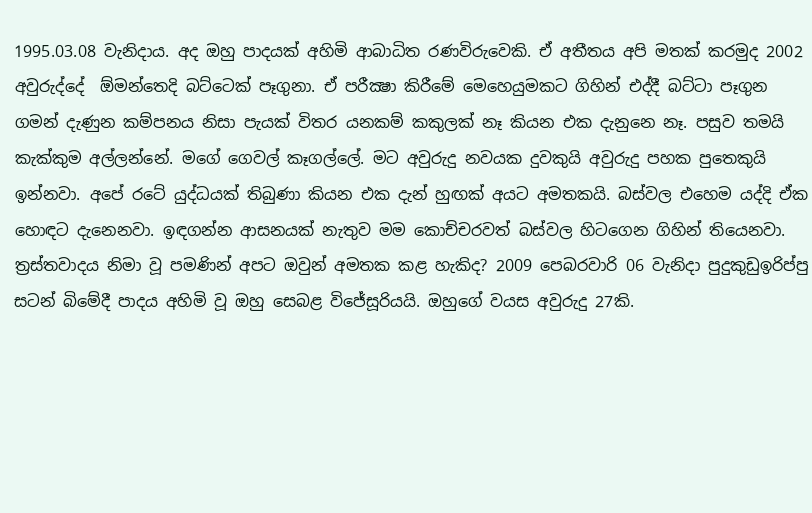1995.03.08 වැනිදාය. අද ඔහු පාදයක් අහිමි ආබාධිත රණවිරුවෙකි. ඒ අතීතය අපි මතක් කරමුද 2002 අවුරුද්දේ  ඕමන්තෙදි බට්ටෙක් පෑගුනා. ඒ පරීක්‍ෂා කිරීමේ මෙහෙයුමකට ගිහින් එද්දී බට්ටා පෑගුන ගමන් දැණුන කම්පනය නිසා පැයක් විතර යනකම් කකුලක් නෑ කියන එක දැනුනෙ නෑ. පසුව තමයි කැක්කුම අල්ලන්නේ. මගේ ගෙවල් කෑගල්ලේ. මට අවුරුදු නවයක දුවකුයි අවුරුදු පහක පුතෙකුයි ඉන්නවා. අපේ රටේ යුද්ධයක් තිබුණා කියන එක දැන් හුඟක් අයට අමතකයි. බස්වල එහෙම යද්දි ඒක හොඳට දැනෙනවා. ඉඳගන්න ආසනයක් නැතුව මම කොච්චරවත් බස්වල හිටගෙන ගිහින් තියෙනවා. ත්‍රස්තවාදය නිමා වූ පමණින් අපට ඔවුන් අමතක කළ හැකිද? 2009 පෙබරවාරි 06 වැනිදා පුදුකුඩුඉරිප්පු සටන් බිමේදී පාදය අහිමි වූ ඔහු සෙබළ විජේසූරියයි. ඔහුගේ වයස අවුරුදු 27කි.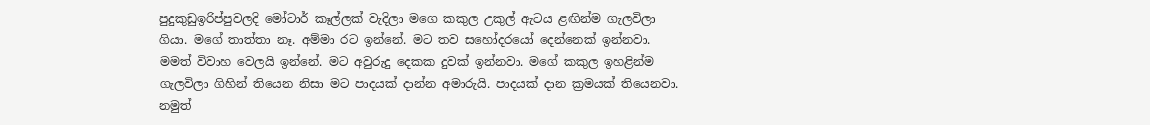පුදුකුඩුඉරිප්පුවලදි මෝටාර් කෑල්ලක් වැදිලා මගෙ කකුල උකුල් ඇටය ළඟින්ම ගැලවිලා ගියා. මගේ තාත්තා නෑ. අම්මා රට ඉන්නේ. මට තව සහෝදරයෝ දෙන්නෙක් ඉන්නවා. මමත් විවාහ වෙලයි ඉන්නේ. මට අවුරුදු දෙකක දුවක් ඉන්නවා. මගේ කකුල ඉහළින්ම ගැලවිලා ගිහින් තියෙන නිසා මට පාදයක් දාන්න අමාරුයි. පාදයක් දාන ක්‍රමයක් තියෙනවා. නමුත්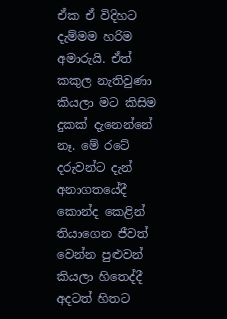ඒක ඒ විදිහට දැම්මම හරිම අමාරුයි. ඒත් කකුල නැතිවුණා කියලා මට කිසිම දුකක් දැනෙන්නේ නෑ. මේ රටේ දරුවන්ට දැන් අනාගතයේදී කොන්ද කෙළින් තියාගෙන ජීවත් වෙන්න පුළුවන් කියලා හිතෙද්දී අදටත් හිතට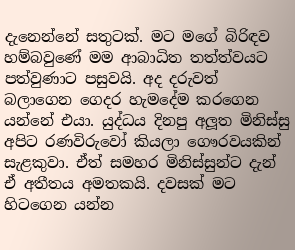දැනෙන්නේ සතුටක්. මට මගේ බිරිඳව හම්බවුණේ මම ආබාධිත තත්ත්වයට පත්වුණාට පසුවයි. අද දරුවත් බලාගෙන ගෙදර හැමදේම කරගෙන යන්නේ එයා. යුද්ධය දිනපු අලූත මිනිස්සු අපිට රණවිරුවෝ කියලා ගෞරවයකින් සැළකුවා. ඒත් සමහර මිනිස්සුන්ට දැන් ඒ අතීතය අමතකයි. දවසක් මට හිටගෙන යන්න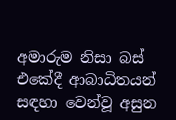අමාරුම නිසා බස් එකේදී ආබාධිතයන් සඳහා වෙන්වූ අසුන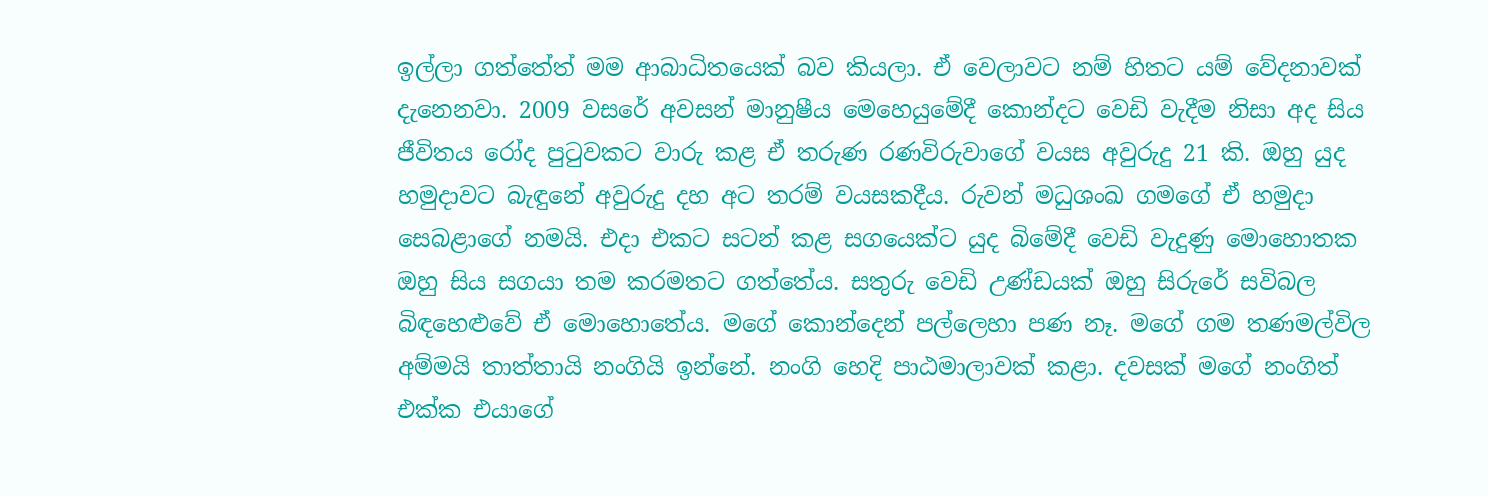ඉල්ලා ගත්තේත් මම ආබාධිතයෙක් බව කියලා. ඒ වෙලාවට නම් හිතට යම් වේදනාවක් දැනෙනවා. 2009 වසරේ අවසන් මානුෂීය මෙහෙයුමේදී කොන්දට වෙඩි වැදීම නිසා අද සිය ජීවිතය රෝද පුටුවකට වාරු කළ ඒ තරුණ රණවිරුවාගේ වයස අවුරුදු 21 කි. ඔහු යුද හමුදාවට බැඳුනේ අවුරුදු දහ අට තරම් වයසකදීය. රුවන් මධුශංඛ ගමගේ ඒ හමුදා සෙබළාගේ නමයි. එදා එකට සටන් කළ සගයෙක්ට යුද බිමේදී වෙඩි වැදුණු මොහොතක ඔහු සිය සගයා තම කරමතට ගත්තේය. සතුරු වෙඩි උණ්ඩයක් ඔහු සිරුරේ සවිබල බිඳහෙළුවේ ඒ මොහොතේය. මගේ කොන්දෙන් පල්ලෙහා පණ නෑ. මගේ ගම තණමල්විල අම්මයි තාත්තායි නංගියි ඉන්නේ. නංගි හෙදි පාඨමාලාවක් කළා. දවසක් මගේ නංගිත් එක්ක එයාගේ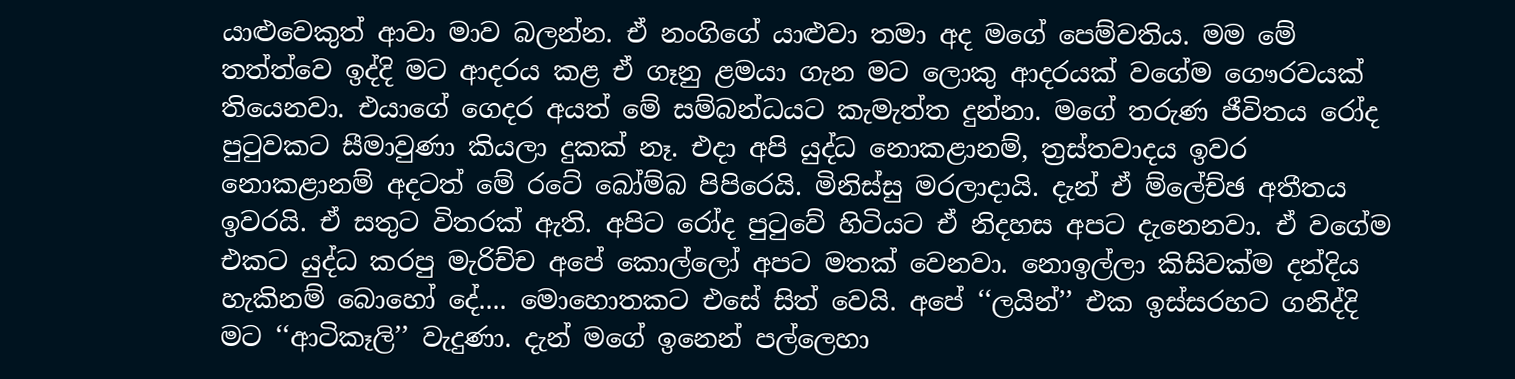යාළුවෙකුත් ආවා මාව බලන්න. ඒ නංගිගේ යාළුවා තමා අද මගේ පෙම්වතිය. මම මේ තත්ත්වෙ ඉද්දි මට ආදරය කළ ඒ ගෑනු ළමයා ගැන මට ලොකු ආදරයක් වගේම ගෞරවයක් තියෙනවා. එයාගේ ගෙදර අයත් මේ සම්බන්ධයට කැමැත්ත දුන්නා. මගේ තරුණ ජීවිතය රෝද පුටුවකට සීමාවුණා කියලා දුකක් නෑ. එදා අපි යුද්ධ නොකළානම්, ත්‍රස්තවාදය ඉවර නොකළානම් අදටත් මේ රටේ බෝම්බ පිපිරෙයි. මිනිස්සු මරලාදායි. දැන් ඒ ම්ලේච්ඡ අතීතය ඉවරයි. ඒ සතුට විතරක් ඇති. අපිට රෝද පුටුවේ හිටියට ඒ නිදහස අපට දැනෙනවා. ඒ වගේම එකට යුද්ධ කරපු මැරිච්ච අපේ කොල්ලෝ අපට මතක් වෙනවා. නොඉල්ලා කිසිවක්ම දන්දිය හැකිනම් බොහෝ දේ.... මොහොතකට එසේ සිත් වෙයි. අපේ ‘‘ලයින්’’ එක ඉස්සරහට ගනිද්දි මට ‘‘ආටිකෑලි’’ වැදුණා. දැන් මගේ ඉනෙන් පල්ලෙහා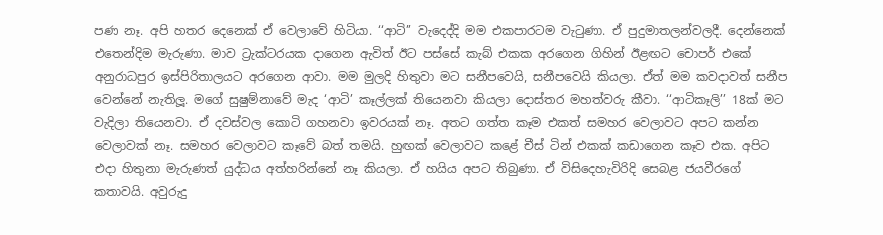පණ නෑ. අපි හතර දෙනෙක් ඒ වෙලාවේ හිටියා. ‘‘ආටි’’ වැදෙද්දි මම එකපාරටම වැටුණා. ඒ පුදුමාතලන්වලදී. දෙන්නෙක් එතෙන්දිම මැරුණා. මාව ට්‍රැක්ටරයක දාගෙන ඇවිත් ඊට පස්සේ කැබ් එකක අරගෙන ගිහින් ඊළඟට චොපර් එකේ අනුරාධපුර ඉස්පිරිතාලයට අරගෙන ආවා. මම මුලදි හිතුවා මට සනීපවෙයි, සනීපවෙයි කියලා. ඒත් මම කවදාවත් සනීප වෙන්නේ නැතිලූ. මගේ සුෂුම්නාවේ මැද ‘ආටි’ කෑල්ලක් තියෙනවා කියලා දොස්තර මහත්වරු කීවා. ‘‘ආටිකෑලි’’ 18ක් මට වැදිලා තියෙනවා. ඒ දවස්වල කොටි ගහනවා ඉවරයක් නෑ. අතට ගත්ත කෑම එකත් සමහර වෙලාවට අපට කන්න වෙලාවක් නෑ. සමහර වෙලාවට කෑවේ බත් තමයි. හුඟක් වෙලාවට කළේ චීස් ටින් එකක් කඩාගෙන කෑව එක. අපිට එදා හිතුනා මැරුණත් යුද්ධය අත්හරින්නේ නෑ කියලා. ඒ හයිය අපට තිබුණා. ඒ විසිදෙහැවිරිදි සෙබළ ජයවීරගේ කතාවයි. අවුරුදු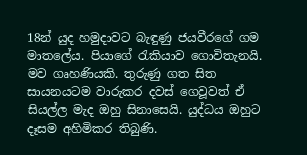18න් යුද හමුදාවට බැඳුණු ජයවීරගේ ගම මාතලේය. පියාගේ රැකියාව ගොවිතැනයි. මව ගෘහණියකි. තුරුණු ගත සිත සායනයටම වාරුකර දවස් ගෙවූවත් ඒ සියල්ල මැද ඔහු සිනාසෙයි. යුද්ධය ඔහුට දෑසම අහිමිකර තිබුණි.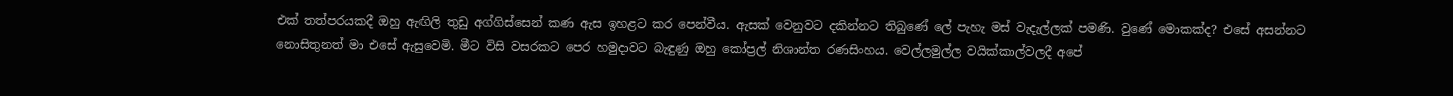එක් තත්පරයකදී ඔහු ඇඟිලි තුඩු අග්ගිස්සෙන් කණ ඇස ඉහළට කර පෙන්වීය. ඇසක් වෙනුවට දකින්නට තිබුණේ ලේ පැහැ මස් වැදැල්ලක් පමණි. වුණේ මොකක්ද? එසේ අසන්නට නොසිතුනත් මා එසේ ඇසුවෙමි. මීට විසි වසරකට පෙර හමුදාවට බැඳුණු ඔහු කෝප්‍රල් නිශාන්ත රණසිංහය. වෙල්ලමුල්ල වයික්කාල්වලදී අපේ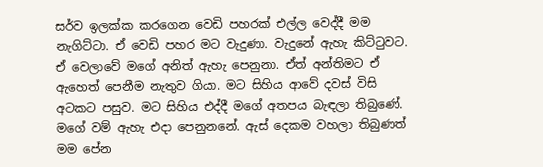සර්ව ඉලක්ක කරගෙන වෙඩි පහරක් එල්ල වෙද්දී මම නැගිට්ටා. ඒ වෙඩි පහර මට වැදුණා. වැදුනේ ඇහැ කිට්ටුවට. ඒ වෙලාවේ මගේ අනිත් ඇහැ පෙනුනා. ඒත් අන්තිමට ඒ ඇහෙත් පෙනීම නැතුව ගියා. මට සිහිය ආවේ දවස් විසි අටකට පසුව. මට සිහිය එද්දී මගේ අතපය බැඳලා තිබුණේ. මගේ වම් ඇහැ එදා පෙනුනනේ. ඇස් දෙකම වහලා තිබුණත් මම පේන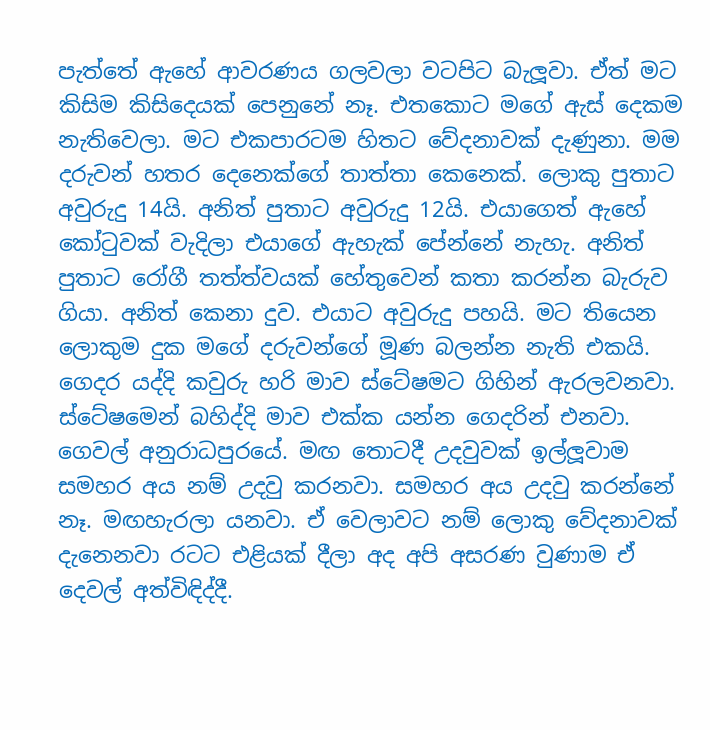පැත්තේ ඇහේ ආවරණය ගලවලා වටපිට බැලූවා. ඒත් මට කිසිම කිසිදෙයක් පෙනුනේ නෑ. එතකොට මගේ ඇස් දෙකම නැතිවෙලා. මට එකපාරටම හිතට වේදනාවක් දැණුනා. මම දරුවන් හතර දෙනෙක්ගේ තාත්තා කෙනෙක්. ලොකු පුතාට අවුරුදු 14යි. අනිත් පුතාට අවුරුදු 12යි. එයාගෙත් ඇහේ කෝටුවක් වැදිලා එයාගේ ඇහැක් පේන්නේ නැහැ. අනිත් පුතාට රෝගී තත්ත්වයක් හේතුවෙන් කතා කරන්න බැරුව ගියා. අනිත් කෙනා දුව. එයාට අවුරුදු පහයි. මට තියෙන ලොකුම දුක මගේ දරුවන්ගේ මූණ බලන්න නැති එකයි. ගෙදර යද්දි කවුරු හරි මාව ස්ටේෂමට ගිහින් ඇරලවනවා. ස්ටේෂමෙන් බහිද්දි මාව එක්ක යන්න ගෙදරින් එනවා. ගෙවල් අනුරාධපුරයේ. මඟ තොටදී උදවුවක් ඉල්ලූවාම සමහර අය නම් උදවු කරනවා. සමහර අය උදවු කරන්නේ නෑ. මඟහැරලා යනවා. ඒ වෙලාවට නම් ලොකු වේදනාවක් දැනෙනවා රටට එළියක් දීලා අද අපි අසරණ වුණාම ඒ දෙවල් අත්විඳිද්දී.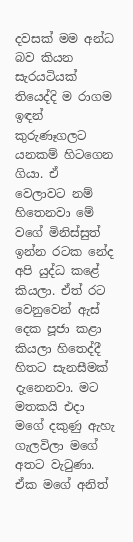දවසක් මම අන්ධ බව කියන සැරයටියක් තියෙද්දි ම රාගම ඉඳන් කුරුණෑගලට යනකම් හිටගෙන ගියා. ඒ වෙලාවට නම් හිතෙනවා මේ වගේ මිනිස්සුත් ඉන්න රටක නේද අපි යුද්ධ කළේ කියලා. ඒත් රට වෙනුවෙන් ඇස් දෙක පූජා කළා කියලා හිතෙද්දී හිතට සැනසීමක් දැනෙනවා. මට මතකයි එදා මගේ දකුණු ඇහැ ගැලවිලා මගේ අතට වැටුණා. ඒක මගේ අනිත්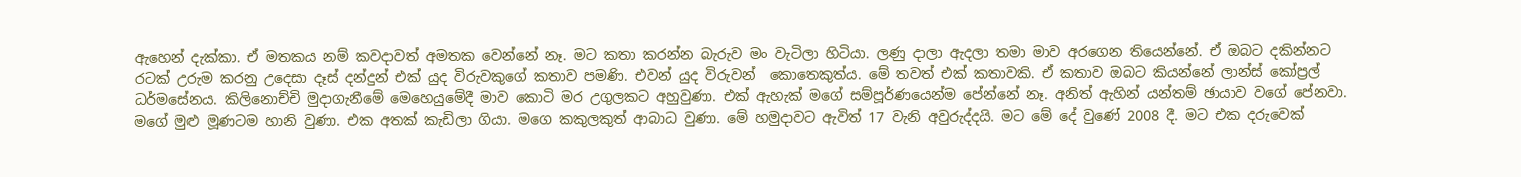ඇහෙන් දැක්කා. ඒ මතකය නම් කවදාවත් අමතක වෙන්නේ නෑ. මට කතා කරන්න බැරුව මං වැටිලා හිටියා. ලණු දාලා ඇදලා තමා මාව අරගෙන තියෙන්නේ. ඒ ඔබට දකින්නට රටක් උරුම කරනු උදෙසා දෑස් දන්දුන් එක් යුද විරුවකුගේ කතාව පමණි. එවන් යුද විරුවන්  කොතෙකුත්ය. මේ තවත් එක් කතාවකි. ඒ කතාව ඔබට කියන්නේ ලාන්ස් කෝප්‍රල් ධර්මසේනය. කිලිනොච්චි මුදාගැනීමේ මෙහෙයුමේදී මාව කොටි මර උගුලකට අහුවුණා. එක් ඇහැක් මගේ සම්පූර්ණයෙන්ම පේන්නේ නෑ. අනිත් ඇහින් යන්තම් ඡායාව වගේ පේනවා. මගේ මුළු මූණටම හානි වුණා. එක අතක් කැඩිලා ගියා. මගෙ කකුලකුත් ආබාධ වුණා. මේ හමුදාවට ඇවිත් 17 වැනි අවුරුද්දයි. මට මේ දේ වුණේ 2008 දී. මට එක දරුවෙක්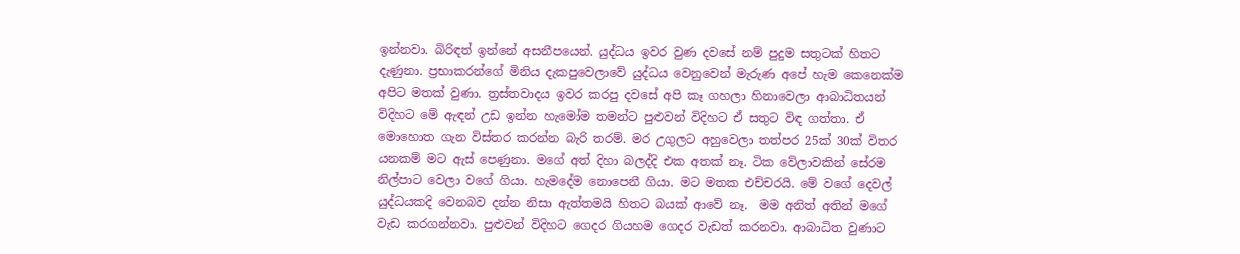ඉන්නවා. බිරිඳත් ඉන්නේ අසනීපයෙන්. යුද්ධය ඉවර වුණ දවසේ නම් පුදුම සතුටක් හිතට දැණුනා. ප්‍රභාකරන්ගේ මිනිය දැකපුවෙලාවේ යුද්ධය වෙනුවෙන් මැරුණ අපේ හැම කෙනෙක්ම අපිට මතක් වුණා. ත්‍රස්තවාදය ඉවර කරපු දවසේ අපි කෑ ගහලා හිනාවෙලා ආබාධිතයන් විදිහට මේ ඇඳන් උඩ ඉන්න හැමෝම තමන්ට පුළුවන් විදිහට ඒ සතුට විඳ ගත්තා. ඒ මොහොත ගැන විස්තර කරන්න බැරි තරම්. මර උගුලට අහුවෙලා තත්පර 25ක් 30ක් විතර යනකම් මට ඇස් පෙණුනා. මගේ අත් දිහා බලද්දි එක අතක් නෑ. ටික වේලාවකින් සේරම නිල්පාට වෙලා වගේ ගියා. හැමදේම නොපෙනී ගියා. මට මතක එච්චරයි. මේ වගේ දෙවල් යුද්ධයකදි වෙනබව දන්න නිසා ඇත්තමයි හිතට බයක් ආවේ නෑ.  මම අනිත් අතින් මගේ වැඩ කරගන්නවා. පුළුවන් විදිහට ගෙදර ගියහම ගෙදර වැඩත් කරනවා. ආබාධිත වුණාට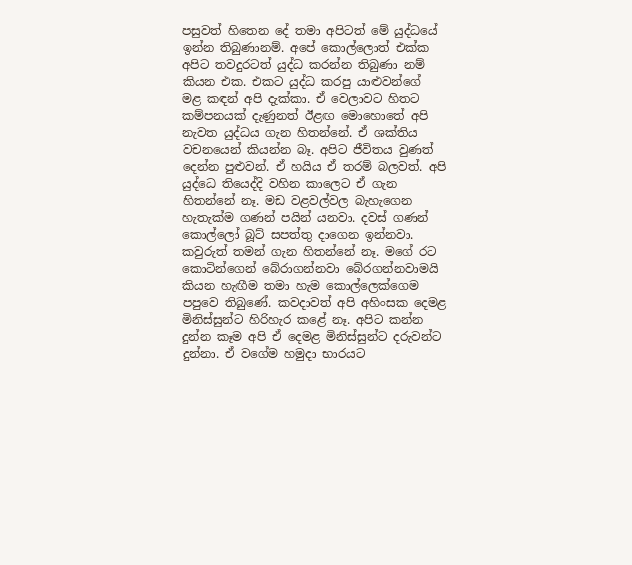පසුවත් හිතෙන දේ තමා අපිටත් මේ යුද්ධයේ ඉන්න තිබුණානම්. අපේ කොල්ලොත් එක්ක අපිට තවදුරටත් යුද්ධ කරන්න තිබුණා නම් කියන එක. එකට යුද්ධ කරපු යාළුවන්ගේ  මළ කඳන් අපි දැක්කා. ඒ වෙලාවට හිතට කම්පනයක් දැණුනත් ඊළඟ මොහොතේ අපි නැවත යුද්ධය ගැන හිතන්නේ. ඒ ශක්තිය වචනයෙන් කියන්න බෑ. අපිට ජීවිතය වුණත් දෙන්න පුළුවන්. ඒ හයිය ඒ තරම් බලවත්. අපි යුද්ධෙ තියෙද්දි වහින කාලෙට ඒ ගැන හිතන්නේ නෑ. මඩ වළවල්වල බැහැගෙන හැතැක්ම ගණන් පයින් යනවා. දවස් ගණන් කොල්ලෝ බූට් සපත්තු දාගෙන ඉන්නවා. කවුරුත් තමන් ගැන හිතන්නේ නෑ. මගේ රට කොටින්ගෙන් බේරාගන්නවා බේරගන්නවාමයි කියන හැඟීම තමා හැම කොල්ලෙක්ගෙම පපුවෙ තිබුණේ. කවදාවත් අපි අහිංසක දෙමළ මිනිස්සුන්ට හිරිහැර කළේ නෑ. අපිට කන්න දුන්න කෑම අපි ඒ දෙමළ මිනිස්සුන්ට දරුවන්ට දුන්නා. ඒ වගේම හමුදා භාරයට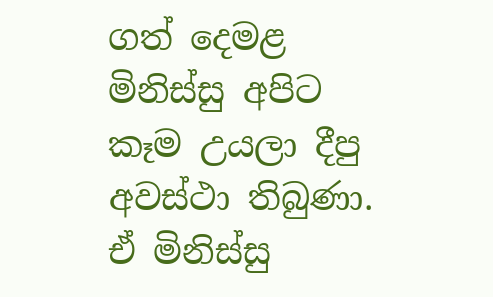ගත් දෙමළ මිනිස්සු අපිට කෑම උයලා දීපු අවස්ථා තිබුණා. ඒ මිනිස්සු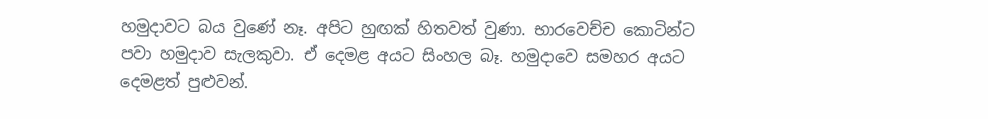හමුදාවට බය වුණේ නෑ. අපිට හුඟක් හිතවත් වුණා. භාරවෙච්ච කොටින්ට පවා හමුදාව සැලකුවා. ඒ දෙමළ අයට සිංහල බෑ. හමුදාවෙ සමහර අයට දෙමළත් පුළුවන්.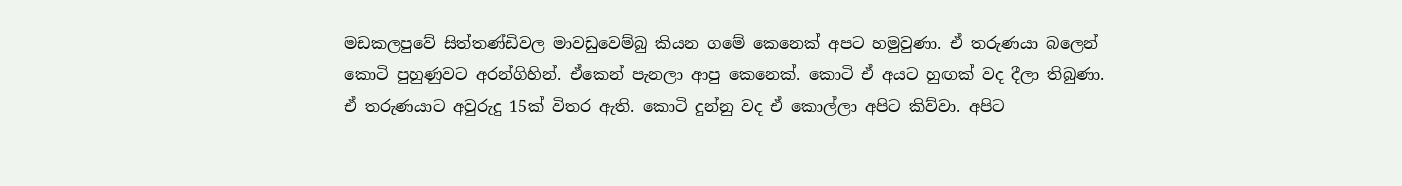මඩකලපුවේ සිත්තණ්ඩිවල මාවඩුවෙම්බු කියන ගමේ කෙනෙක් අපට හමුවුණා. ඒ තරුණයා බලෙන් කොටි පුහුණුවට අරන්ගිහින්. ඒකෙන් පැනලා ආපු කෙනෙක්. කොටි ඒ අයට හුඟක් වද දීලා තිබුණා. ඒ තරුණයාට අවුරුදු 15ක් විතර ඇති. කොටි දුන්නු වද ඒ කොල්ලා අපිට කිව්වා. අපිට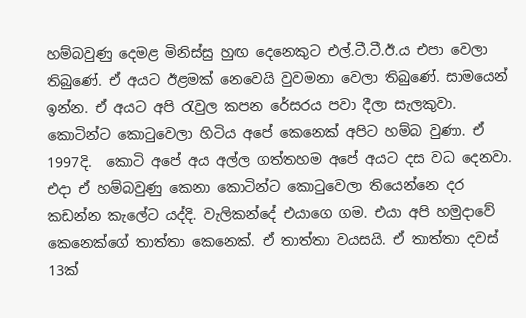හම්බවුණු දෙමළ මිනිස්සු හුඟ දෙනෙකුට එල්.ටී.ටී.ඊ.ය එපා වෙලා තිබුණේ. ඒ අයට ඊළමක් නෙවෙයි වුවමනා වෙලා තිබුණේ. සාමයෙන් ඉන්න. ඒ අයට අපි රැවුල කපන රේසරය පවා දීලා සැලකුවා. කොටින්ට කොටුවෙලා හිටිය අපේ කෙනෙක් අපිට හම්බ වුණා. ඒ 1997දි.  කොටි අපේ අය අල්ල ගත්තහම අපේ අයට දස වධ දෙනවා. එදා ඒ හම්බවුණු කෙනා කොටින්ට කොටුවෙලා තියෙන්නෙ දර කඩන්න කැලේට යද්දි. වැලිකන්දේ එයාගෙ ගම. එයා අපි හමුදාවේ කෙනෙක්ගේ තාත්තා කෙනෙක්. ඒ තාත්තා වයසයි. ඒ තාත්තා දවස් 13ක්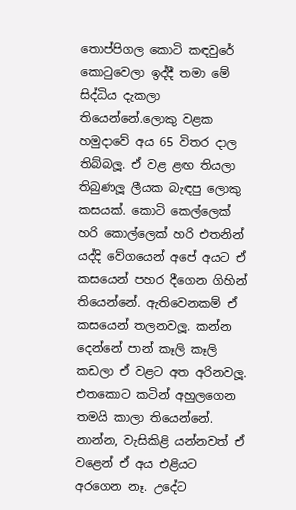තොප්පිගල කොටි කඳවුරේ කොටුවෙලා ඉද්දී තමා මේ සිද්ධිය දැකලා තියෙන්නේ.ලොකු වළක හමුදාවේ අය 65 විතර දාල තිබ්බලූ. ඒ වළ ළඟ තියලා තිබුණලූ ලීයක බැඳපු ලොකු කසයක්. කොටි කෙල්ලෙක් හරි කොල්ලෙක් හරි එතනින් යද්දි වේගයෙන් අපේ අයට ඒ කසයෙන් පහර දීගෙන ගිහින් තියෙන්නේ. ඇතිවෙනකම් ඒ කසයෙන් තලනවලූ. කන්න දෙන්නේ පාන් කෑලි කෑලි කඩලා ඒ වළට අත අරිනවලූ. එතකොට කටින් අහුලගෙන තමයි කාලා තියෙන්නේ. නාන්න, වැසිකිළි යන්නවත් ඒ වළෙන් ඒ අය එළියට අරගෙන නෑ. උදේට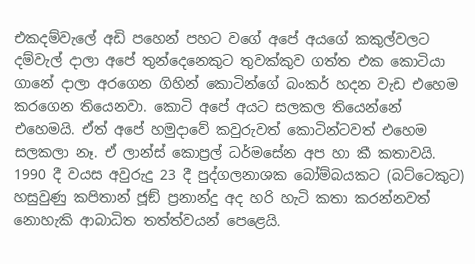එකදම්වැලේ අඩි පහෙන් පහට වගේ අපේ අයගේ කකුල්වලට දම්වැල් දාලා අපේ තුන්දෙනෙකුට තුවක්කුව ගත්ත එක කොටියා ගානේ දාලා අරගෙන ගිහින් කොටින්ගේ බංකර් හදන වැඩ එහෙම කරගෙන තියෙනවා. කොටි අපේ අයට සලකල තියෙන්නේ එහෙමයි. ඒත් අපේ හමුදාවේ කවුරුවත් කොටින්ටවත් එහෙම සලකලා නෑ. ඒ ලාන්ස් කොප්‍රල් ධර්මසේන අප හා කී කතාවයි. 1990 දී වයස අවුරුදු 23 දී පුද්ගලනාශක බෝම්බයකට (බට්ටෙකුට) හසුවුණු කපිතාන් ජූඞ් ප්‍රනාන්දු අද හරි හැටි කතා කරන්නවත් නොහැකි ආබාධිත තත්ත්වයන් පෙළෙයි.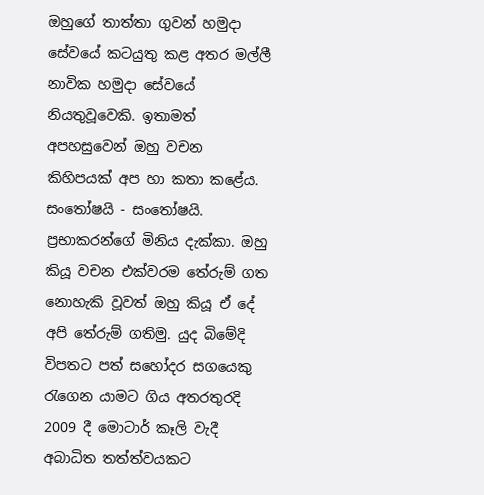ඔහුගේ තාත්තා ගුවන් හමුදා සේවයේ කටයුතු කළ අතර මල්ලී නාවික හමුදා සේවයේ නියතුවූවෙකි. ඉතාමත් අපහසුවෙන් ඔහු වචන කිහිපයක් අප හා කතා කළේය. සංතෝෂයි - සංතෝෂයි. ප්‍රභාකරන්ගේ මිනිය දැක්කා. ඔහු කියූ වචන එක්වරම තේරුම් ගත නොහැකි වූවත් ඔහු කියූ ඒ දේ අපි තේරුම් ගතිමු. යුද බිමේදි විපතට පත් සහෝදර සගයෙකු රැගෙන යාමට ගිය අතරතුරදි 2009 දී මොටාර් කෑලි වැදී අබාධිත තත්ත්වයකට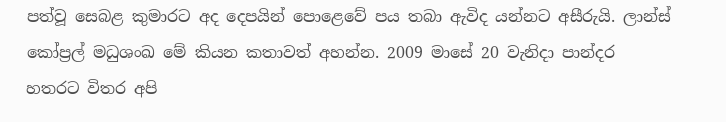පත්වූ සෙබළ කුමාරට අද දෙපයින් පොළෙවේ පය තබා ඇවිද යන්නට අසීරුයි. ලාන්ස් කෝප්‍රල් මධුශංඛ මේ කියන කතාවත් අහන්න. 2009 මාසේ 20 වැනිදා පාන්දර හතරට විතර අපි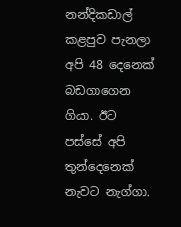නන්දිකඩාල් කළපුව පැනලා අපි 48 දෙනෙක් බඩගාගෙන ගියා. ඊට පස්සේ අපි තුන්දෙනෙක් නැවට නැග්ගා.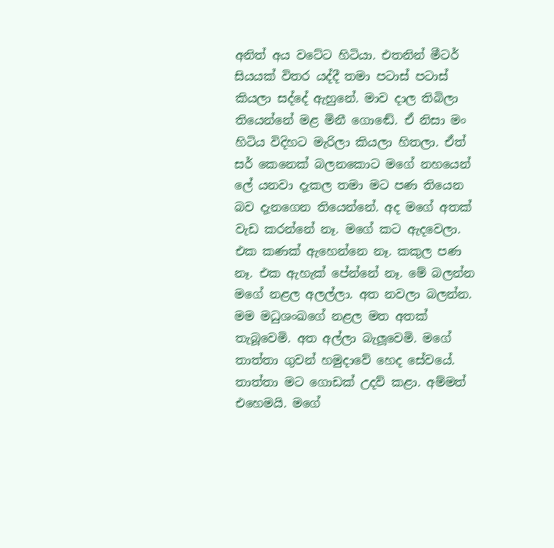අනිත් අය වටේට හිටියා. එතනින් මීටර් සියයක් විතර යද්දී තමා පටාස් පටාස් කියලා සද්දේ ඇහුනේ. මාව දාල තිබිලා තියෙන්නේ මළ මිනී ගොඬේ. ඒ නිසා මං හිටිය විදිහට මැරිලා කියලා හිතලා. ඒත් සර් කෙනෙක් බලනකොට මගේ නහයෙන් ලේ යනවා දැකල තමා මට පණ තියෙන බව දැනගෙන තියෙන්නේ. අද මගේ අතක් වැඩ කරන්නේ නෑ. මගේ කට ඇදවෙලා.  එක කණක් ඇහෙන්නෙ නෑ. කකුල පණ නෑ. එක ඇහැක් පේන්නේ නෑ. මේ බලන්න මගේ නළල අලල්ලා. අත නවලා බලන්න. මම මධුශංඛගේ නළල මත අතක් තැබූවෙමි. අත අල්ලා බැලූවෙමි. මගේ තාත්තා ගුවන් හමුදාවේ හෙද සේවයේ. තාත්තා මට ගොඩක් උදව් කළා. අම්මත් එහෙමයි. මගේ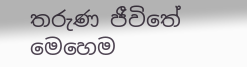තරුණ ජීවිතේ මෙහෙම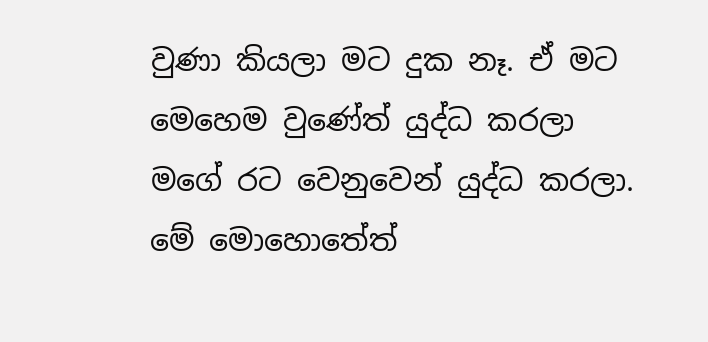වුණා කියලා මට දුක නෑ. ඒ මට මෙහෙම වුණේත් යුද්ධ කරලා මගේ රට වෙනුවෙන් යුද්ධ කරලා. මේ මොහොතේත්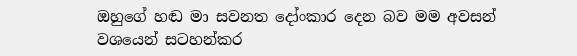ඔහුගේ හඬ මා සවනත දෝංකාර දෙන බව මම අවසන් වශයෙන් සටහන්කර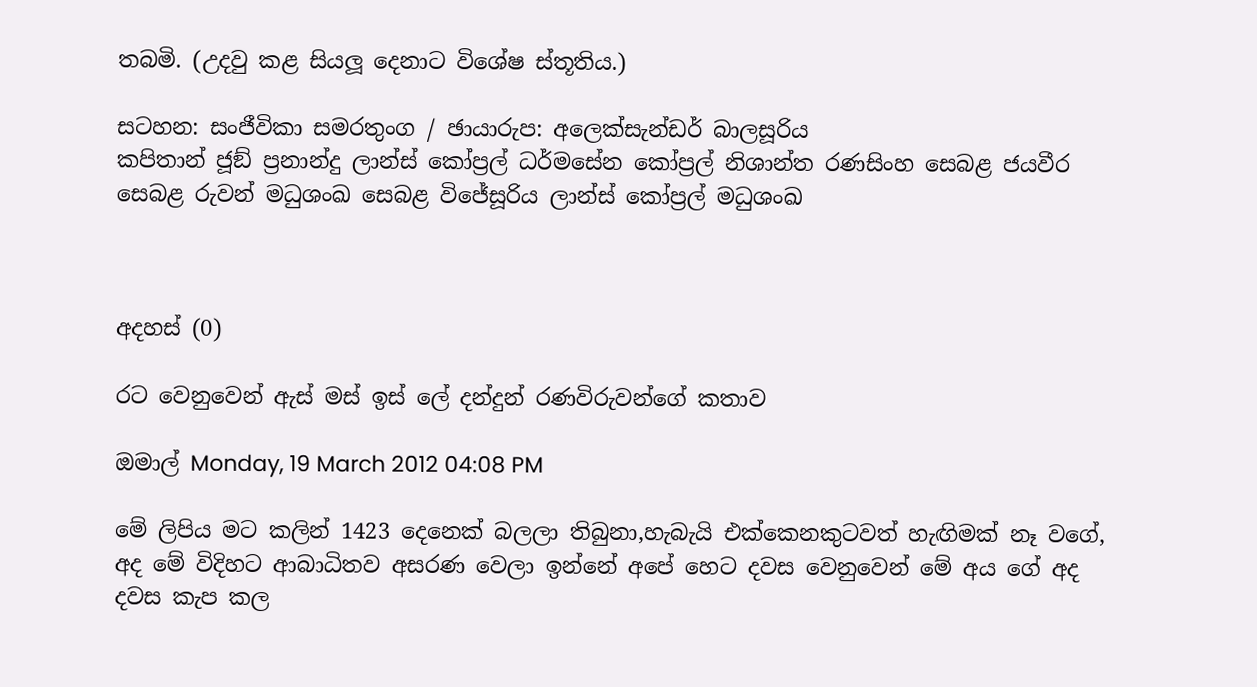තබමි. (උදවු කළ සියලූ දෙනාට විශේෂ ස්තූතිය.)

සටහන: සංජීවිකා සමරතුංග / ඡායාරුප: අලෙක්සැන්ඩර් බාලසූරිය
කපිතාන් ජූඞ් ප්‍රනාන්දු ලාන්ස් කෝප්‍රල් ධර්මසේන කෝප්‍රල් නිශාන්ත රණසිංහ සෙබළ ජයවීර සෙබළ රුවන් මධුශංඛ සෙබළ විජේසූරිය ලාන්ස් කෝප්‍රල් මධුශංඛ



අදහස් (0)

රට වෙනුවෙන් ඇස් මස් ඉස් ලේ දන්දුන් රණවිරුවන්ගේ කතාව

ඔමාල් Monday, 19 March 2012 04:08 PM

මේ ලිපිය මට කලින් 1423 දෙනෙක් බලලා තිබුනා,හැබැයි එක්කෙනකුටවත් හැඟිමක් නෑ වගේ, අද මේ විදිහට ආබාධිතව අසරණ වෙලා ඉන්නේ අපේ හෙට දවස වෙනුවෙන් මේ අය ගේ අද දවස කැප කල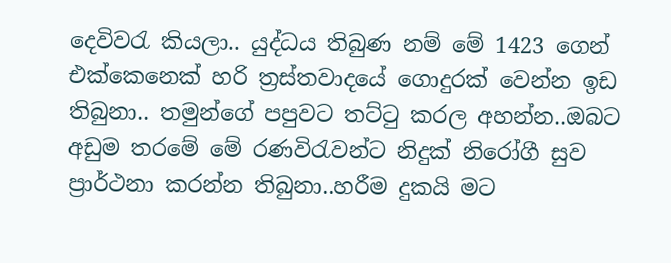දෙවිවරැ කියලා.. යුද්ධය තිබුණ නම් මේ 1423 ගෙන් එක්කෙනෙක් හරි ත්‍රස්තවාදයේ ගොදුරක් වෙන්න ඉඩ තිබුනා.. තමුන්ගේ පපුවට තට්ටු කරල අහන්න..ඔබට අඩුම තරමේ මේ රණවිරැවන්ට නිදුක් නිරෝගී සුව ප්‍රාර්ථනා කරන්න තිබුනා..හරීම දුකයි මට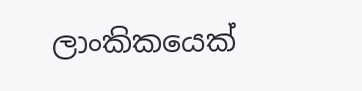ලාංකිකයෙක්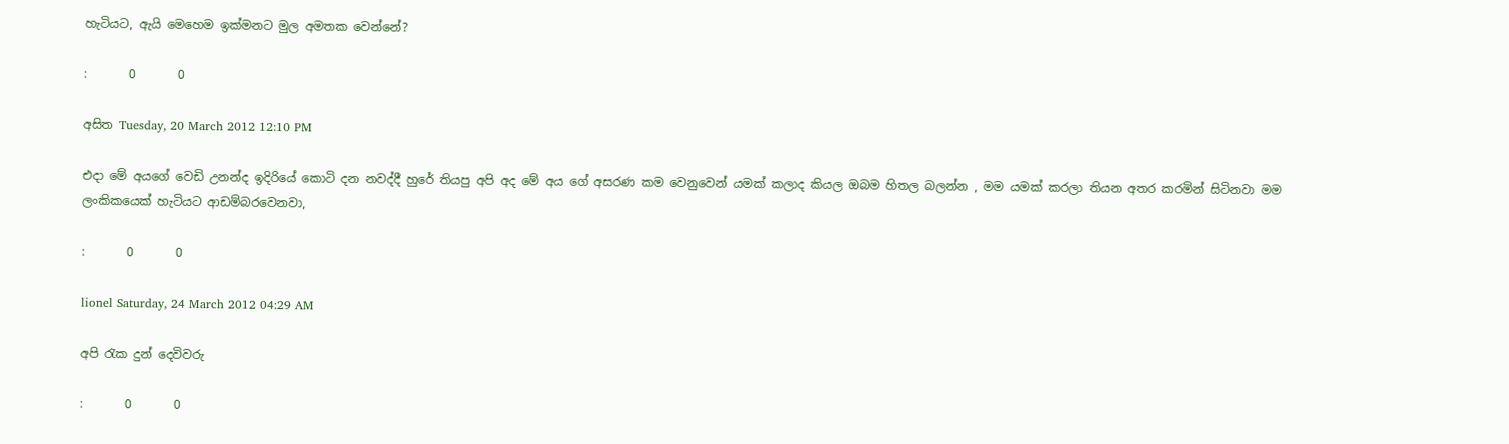හැටියට, ඇයි මෙහෙම ඉක්මනට මුල අමතක වෙන්නේ?

:       0       0

අසිත Tuesday, 20 March 2012 12:10 PM

එදා මේ අයගේ වෙඩි උනන්ද ඉදිරියේ කොටි දන නවද්දී හුරේ තියපු අපි අද මේ අය ගේ අසරණ කම වෙනුවෙන් යමක් කලාද කියල ඔබම හිතල බලන්න , මම යමක් කරලා තියන අතර කරමින් සිටිනවා මම ලංකිකයෙක් හැටියට ආඩම්බරවෙනවා,

:       0       0

lionel Saturday, 24 March 2012 04:29 AM

අපි රැක දුන් දෙවිවරු

:       0       0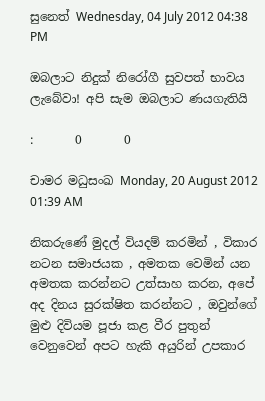සුනෙත් Wednesday, 04 July 2012 04:38 PM

ඔබලාට නිදුක් නිරෝගී සුවපත් භාවය ලැබේවා! අපි සැම ඔබලාට ණයගැතියි

:       0       0

චාමර මධුසංඛ Monday, 20 August 2012 01:39 AM

නිකරුණේ මුදල් වියදම් කරමින් , විකාර නටන සමාජයක , අමතක වෙමින් යන අමතක කරන්නට උත්සාහ කරන, අපේ අද දිනය සුරක්ෂිත කරන්නට , ඔවුන්ගේ මුළු දිවියම පූජා කළ වීර පුතුන් වෙනුවෙන් අපට හැකි අයුරින් උපකාර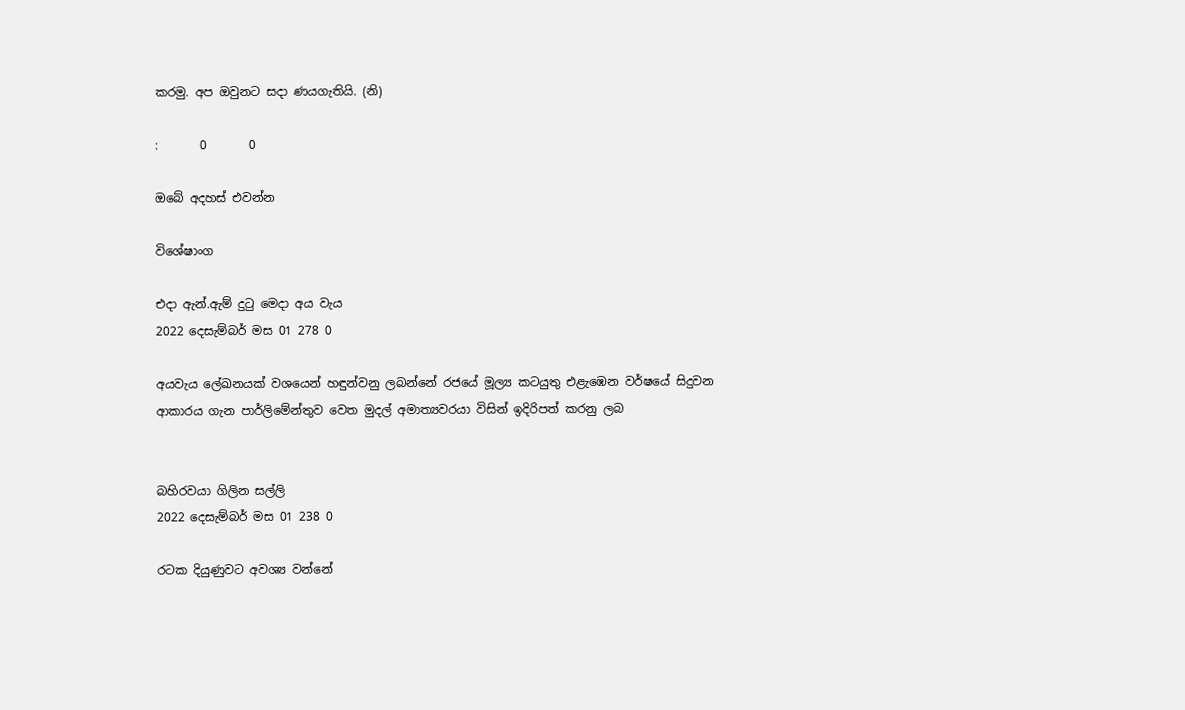කරමු. අප ඔවුනට සදා ණයගැතියි. (නි)

:       0       0

ඔබේ අදහස් එවන්න

විශේෂාංග

එදා ඇන්.ඇම් දුටු මෙදා අය වැය
2022 දෙසැම්බර් මස 01 278 0

අයවැය ලේඛනයක් වශයෙන් හඳුන්වනු ලබන්නේ රජයේ මූල්‍ය කටයුතු එළැඹෙන වර්ෂයේ සිදුවන ආකාරය ගැන පාර්ලිමේන්තුව වෙත මුදල් අමාත්‍යවරයා විසින් ඉදිරිපත් කරනු ලබ


බහිරවයා ගිලින සල්ලි
2022 දෙසැම්බර් මස 01 238 0

රටක දියුණුවට අවශ්‍ය වන්නේ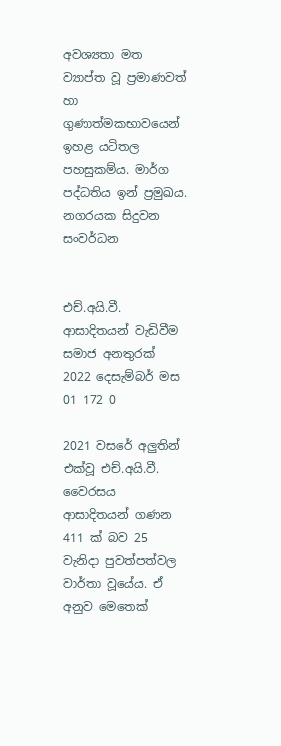අවශ්‍යතා මත ව්‍යාප්ත වූ ප්‍රමාණවත් හා ගුණාත්මකභාවයෙන් ඉහළ යටිතල පහසුකම්ය. මාර්ග පද්ධතිය ඉන් ප්‍රමුඛය. නගරයක සිදුවන සංවර්ධන


එච්.අයි.වී. ආසාදිතයන් වැඩිවීම සමාජ අනතුරක්
2022 දෙසැම්බර් මස 01 172 0

2021 වසරේ අලුතින් එක්වූ එච්.අයි.වී. වෛරසය ආසාදිතයන් ගණන 411 ක් බව 25 වැනිදා පුවත්පත්වල වාර්තා වූයේය. ඒ අනුව මෙතෙක්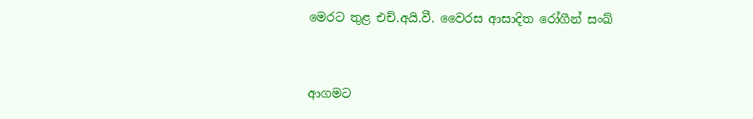මෙරට තුළ එච්.අයි.වී. වෛරස ආසාදිත රෝගීන් සංඛ්‍


ආගමට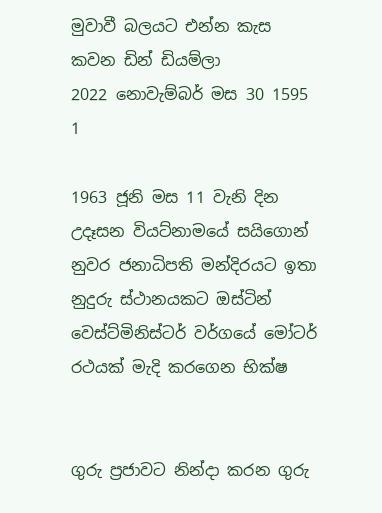මුවාවී බලයට එන්න කැස කවන ඩින් ඩියම්ලා
2022 නොවැම්බර් මස 30 1595 1

1963 ජූනි මස 11 වැනි දින උදෑසන වියට්නාමයේ සයිගොන් නුවර ජනාධිපති මන්දිරයට ඉතා නුදුරු ස්ථානයකට ඔස්ටින් වෙස්ට්මිනිස්ටර් වර්ගයේ මෝටර් රථයක් මැදි කරගෙන භික්ෂ


ගුරු ප්‍රජාවට නින්දා කරන ගුරු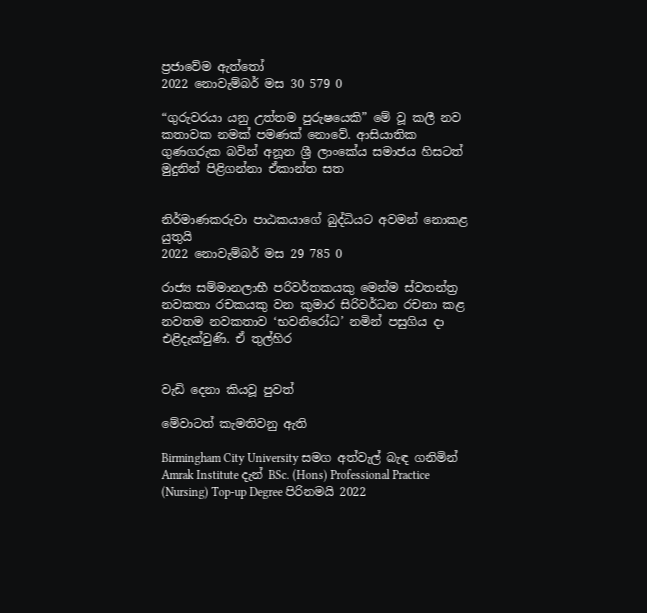ප්‍රජාවේම ඇත්තෝ
2022 නොවැම්බර් මස 30 579 0

“ගුරුවරයා යනු උත්තම පුරුෂයෙකි” මේ වූ කලී නව කතාවක නමක් පමණක් නොවේ. ආසියාතික ගුණගරුක බවින් අනූන ශ්‍රී ලාංකේය සමාජය හිසටත් මුදුනින් පිළිගන්නා ඒකාන්ත සත


නිර්මාණකරුවා පාඨකයාගේ බුද්ධියට අවමන් නොකළ යුතුයි
2022 නොවැම්බර් මස 29 785 0

රාජ්‍ය සම්මානලාභී පරිවර්තකයකු මෙන්ම ස්වතන්ත්‍ර නවකතා රචකයකු වන කුමාර සිරිවර්ධන රචනා කළ නවතම නවකතාව ‘භවනිරෝධ’ නමින් පසුගිය දා එළිදැක්වුණි. ඒ තුල්හිර


වැඩි දෙනා කියවූ පුවත්

මේවාටත් කැමතිවනු ඇති

Birmingham City University සමග අත්වැල් බැඳ ගනිමින් Amrak Institute දැන් BSc. (Hons) Professional Practice (Nursing) Top-up Degree පිරිනමයි 2022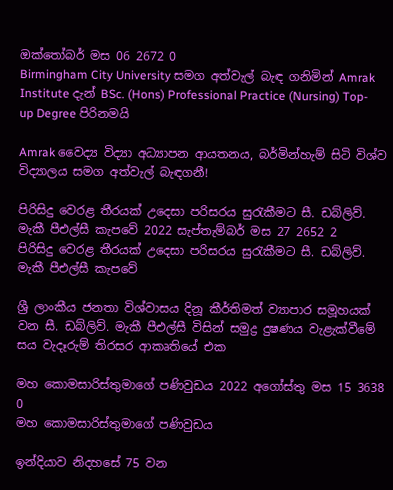ඔක්තෝබර් මස 06 2672 0
Birmingham City University සමග අත්වැල් බැඳ ගනිමින් Amrak Institute දැන් BSc. (Hons) Professional Practice (Nursing) Top-up Degree පිරිනමයි

Amrak වෛද්‍ය විද්‍යා අධ්‍යාපන ආයතනය, බර්මින්හැම් සිටි විශ්ව විද්‍යාලය සමග අත්වැල් බැඳගනී!

පිරිසිදු වෙරළ තීරයක් උදෙසා පරිසරය සුරැකීමට සී. ඩබ්ලිව්. මැකී පීඑල්සී කැපවේ 2022 සැප්තැම්බර් මස 27 2652 2
පිරිසිදු වෙරළ තීරයක් උදෙසා පරිසරය සුරැකීමට සී. ඩබ්ලිව්. මැකී පීඑල්සී කැපවේ

ශ්‍රී ලාංකීය ජනතා විශ්වාසය දිනූ කීර්තිමත් ව්‍යාපාර සමූහයක් වන සී. ඩබ්ලිව්. මැකී පීඑල්සී විසින් සමුද්‍ර දුෂණය වැළැක්වීමේ සය වැදෑරුම් තිරසර ආකෘතියේ එක

මහ කොමසාරිස්තුමාගේ පණිවුඩය 2022 අගෝස්තු මස 15 3638 0
මහ කොමසාරිස්තුමාගේ පණිවුඩය

ඉන්දියාව නිදහසේ 75 වන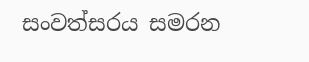සංවත්සරය සමරන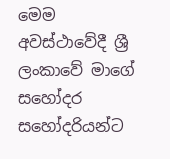මෙම අවස්ථාවේදී ශ්‍රී ලංකාවේ මාගේ සහෝදර සහෝදරියන්ට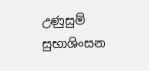උණුසුම් සුභාශිංසන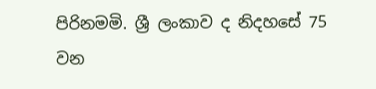පිරිනමමි. ශ්‍රී ලංකාව ද නිදහසේ 75 වන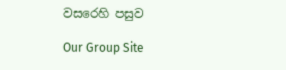වසරෙහි පසුව

Our Group Site